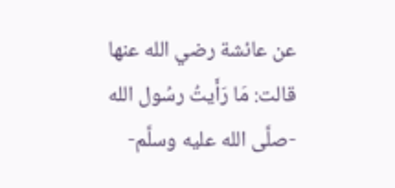عن عائشة رضي الله عنها قالت: مَا رَأَيتُ رسُول الله -صلَّى الله عليه وسلَّم-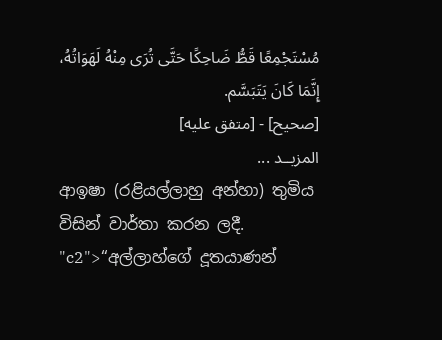مُسْتَجْمِعًا قَطُّ ضَاحِكًا حَتَّى تُرَى مِنْهُ لَهَوَاتُهُ، إِنَّمَا كَانَ يَتَبَسَّم.
[صحيح] - [متفق عليه]
المزيــد ...
ආඉෂා (රළියල්ලාහු අන්හා) තුමිය විසින් වාර්තා කරන ලදී. "c2">“අල්ලාහ්ගේ දූතයාණන්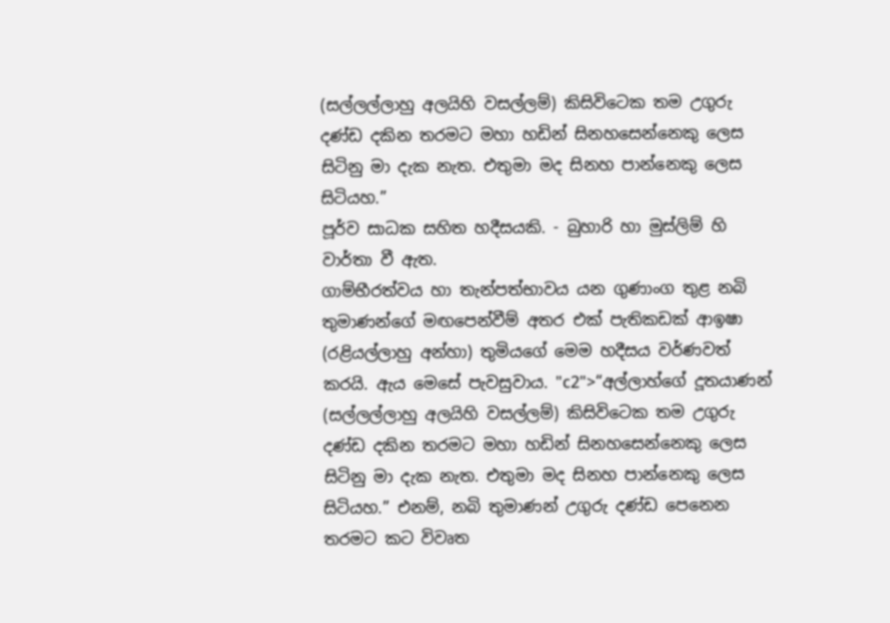(සල්ලල්ලාහු අලයිහි වසල්ලම්) කිසිවිටෙක තම උගුරු දණ්ඩ දකින තරමට මහා හඩින් සිනහසෙන්නෙකු ලෙස සිටිනු මා දැක නැත. එතුමා මද සිනහ පාන්නෙකු ලෙස සිටියහ.”
පූර්ව සාධක සහිත හදීසයකි. - බුහාරි හා මුස්ලිම් හි වාර්තා වී ඇත.
ගාම්භීරත්වය හා තැන්පත්භාවය යන ගුණාංග තුළ නබි තුමාණන්ගේ මඟපෙන්වීම් අතර එක් පැතිකඩක් ආඉෂා (රළියල්ලාහු අන්හා) තුමියගේ මෙම හදීසය වර්ණවත් කරයි. ඇය මෙසේ පැවසුවාය. "c2">“අල්ලාහ්ගේ දූතයාණන් (සල්ලල්ලාහු අලයිහි වසල්ලම්) කිසිවිටෙක තම උගුරු දණ්ඩ දකින තරමට මහා හඩින් සිනහසෙන්නෙකු ලෙස සිටිනු මා දැක නැත. එතුමා මද සිනහ පාන්නෙකු ලෙස සිටියහ.” එනම්, නබි තුමාණන් උගුරු දණ්ඩ පෙනෙන තරමට කට විවෘත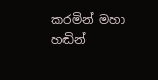කරමින් මහා හඬින්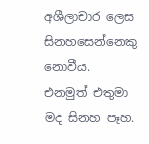අශීලාචාර ලෙස සිනහසෙන්නෙකු නොවීය. එනමුත් එතුමා මද සිනහ පෑහ.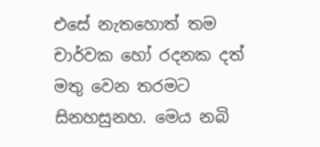එසේ නැතහොත් තම චාර්වක හෝ රදනක දත් මතු වෙන තරමට සිනහසුනහ. මෙය නබි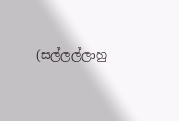(සල්ලල්ලාහු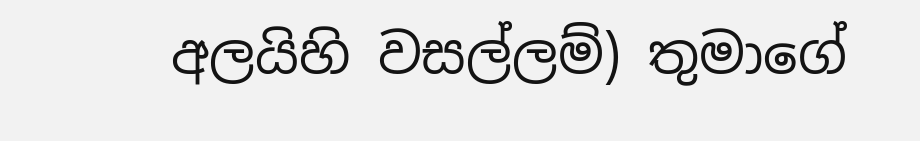අලයිහි වසල්ලම්) තුමාගේ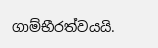ගාම්භීරත්වයයි.